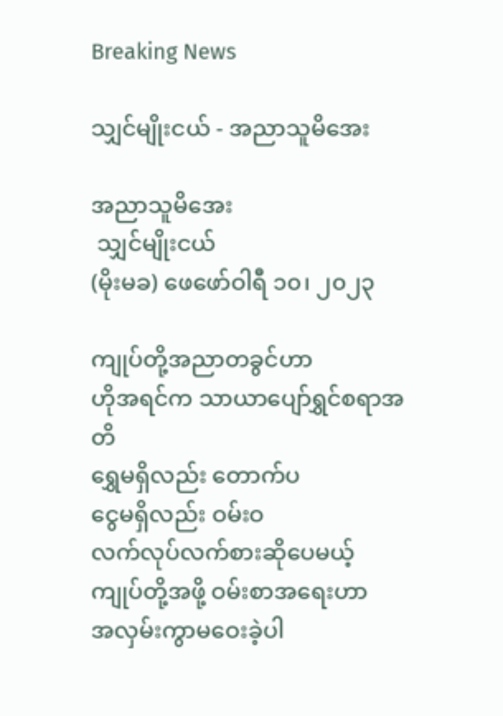Breaking News

သျှင်မျိုးငယ် - အညာသူမိအေး

အညာသူမိအေး
 သျှင်မျိုးငယ်
(မိုးမခ) ဖေဖော်ဝါရီ ၁၀၊ ၂၀၂၃

ကျုပ်တို့အညာတခွင်ဟာ
ဟိုအရင်က သာယာပျော်ရွှင်စရာအတိ
ရွှေမရှိလည်း တောက်ပ
ငွေမရှိလည်း ဝမ်းဝ
လက်လုပ်လက်စားဆိုပေမယ့်
ကျုပ်တို့အဖို့ ဝမ်းစာအရေးဟာ
အလှမ်းကွာမဝေးခဲ့ပါ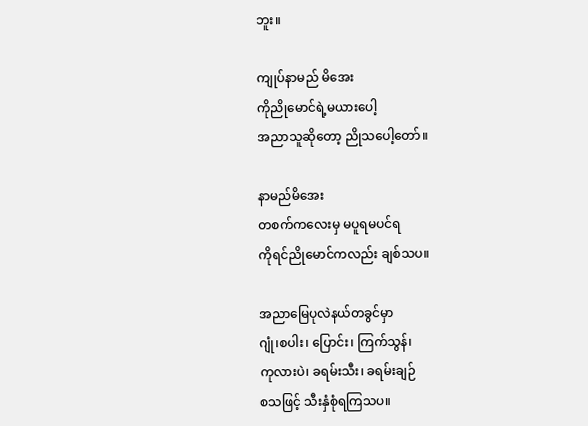ဘူး။

ကျုပ်နာမည် မိအေး
ကိုညိုမောင်ရဲ့မယားပေါ့
အညာသူဆိုတော့ ညိုသပေါ့တော်။

နာမည်မိအေး
တစက်ကလေးမှ မပူရမပင်ရ
ကိုရင်ညိုမောင်ကလည်း ချစ်သပ။

အညာမြေပုလဲနယ်တခွင်မှာ
ဂျုံ၊စပါး၊ ပြောင်း၊ ကြက်သွန်၊
ကုလားပဲ၊ ခရမ်းသီး၊ ခရမ်းချဉ်
စသဖြင့် သီးနှံစုံရကြသပ။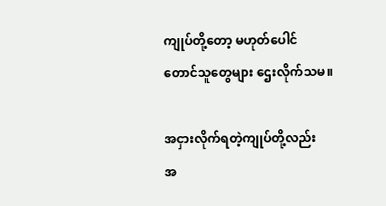ကျုပ်တို့တော့ မဟုတ်ပေါင်
တောင်သူတွေများ ဌေးလိုက်သမ။

အငှားလိုက်ရတဲ့ကျုပ်တို့လည်း
အ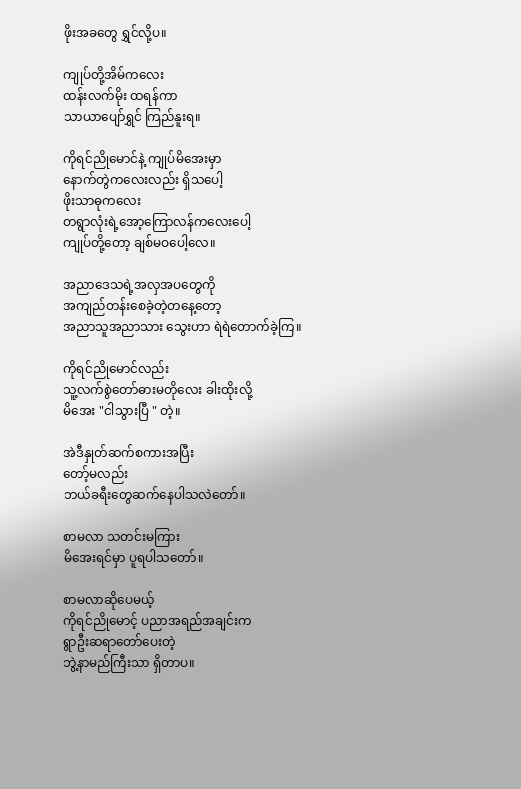ဖိုးအခတွေ ရွှင်လို့ပ။

ကျုပ်တို့အိမ်ကလေး
ထန်းလက်မိုး ထရန်ကာ
သာယာပျော်ရွှင် ကြည်နူးရ။

ကိုရင်ညိုမောင်နဲ့ ကျုပ်မိအေးမှာ
နောက်တွဲကလေးလည်း ရှိသပေါ့
ဖိုးသာဓုကလေး
တရွာလုံးရဲ့အော့ကြောလန်ကလေးပေါ့
ကျုပ်တို့တော့ ချစ်မဝပေါ့လေ။

အညာဒေသရဲ့အလှအပတွေကို
အကျည်တန်းစေခဲ့တဲ့တနေ့တော့
အညာသူအညာသား သွေးဟာ ရဲရဲတောက်ခဲ့ကြ။

ကိုရင်ညိုမောင်လည်း
သူ့လက်စွဲတော်ဓားမတိုလေး ခါးထိုးလို့
မိအေး "ငါသွားပြီ " တဲ့။

အဲဒီနှုတ်ဆက်စကားအပြီး
တော့်မလည်း
ဘယ်ခရီးတွေဆက်နေပါသလဲတော်။

စာမလာ သတင်းမကြား
မိအေးရင်မှာ ပူရပါသတော်။

စာမလာဆိုပေမယ့်
ကိုရင်ညိုမောင့် ပညာအရည်အချင်းက
ရွာဦးဆရာတော်ပေးတဲ့
ဘွဲ့နာမည်ကြီးသာ ရှိတာပ။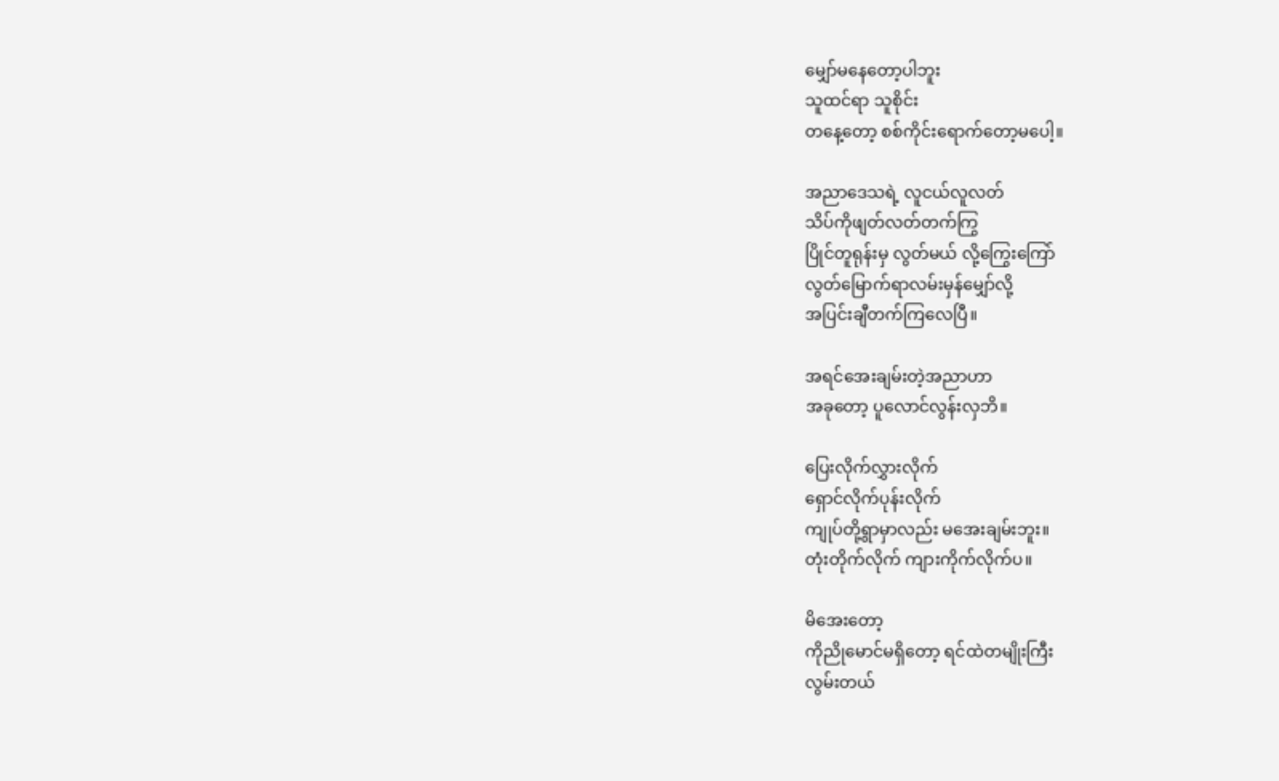မျှော်မနေတော့ပါဘူး
သူထင်ရာ သူစိုင်း
တနေ့တော့ စစ်ကိုင်းရောက်တော့မပေါ့။

အညာဒေသရဲ့ လူငယ်လူလတ်
သိပ်ကိုဖျတ်လတ်တက်ကြွ
ပြိုင်တူရုန်းမှ လွတ်မယ် လို့‌ကြွေးကြော်
လွတ်မြောက်ရာလမ်းမှန်မျှော်လို့
အပြင်းချီတက်ကြလေပြီ။

အရင်အေးချမ်းတဲ့အညာဟာ
အခုတော့ ပူလောင်လွန်းလှဘိ။

ပြေးလိုက်လွှားလိုက်
ရှောင်လိုက်ပုန်းလိုက်
ကျုပ်တို့ရွာမှာလည်း မအေးချမ်းဘူး။
တုံးတိုက်လိုက် ကျားကိုက်လိုက်ပ။

မိအေးတော့
ကိုညိုမောင်မရှိတော့ ရင်ထဲတမျိုးကြီး
လွမ်းတယ်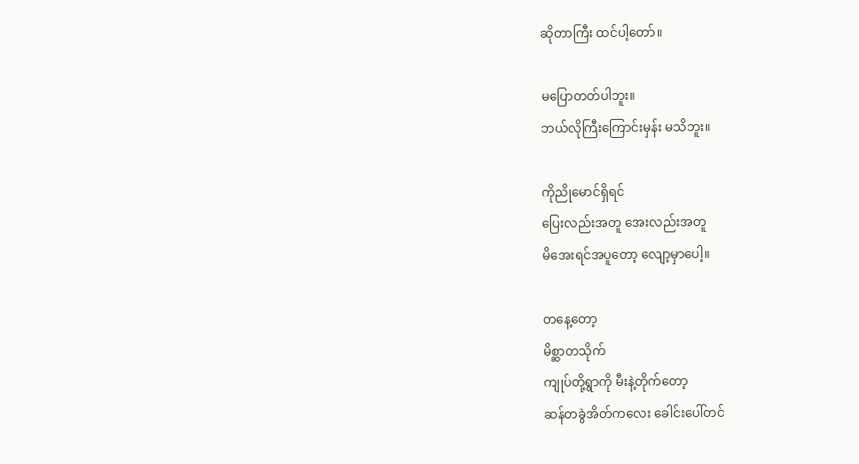ဆိုတာကြီး ထင်ပါ့တော်။

မပြောတတ်ပါဘူး။
ဘယ်လိုကြီးကြောင်းမှန်း မသိဘူး။

ကိုညိုမောင်ရှိရင်
ပြေးလည်းအတူ အေးလည်းအတူ
မိအေးရင်အပူ‌တော့ လျော့မှာပေါ့။

တနေ့တော့
မိစ္ဆာတသိုက်
ကျုပ်တို့ရွာကို မီးနဲ့တိုက်တော့
ဆန်တခွဲအိတ်ကလေး ခေါင်းပေါ်တင်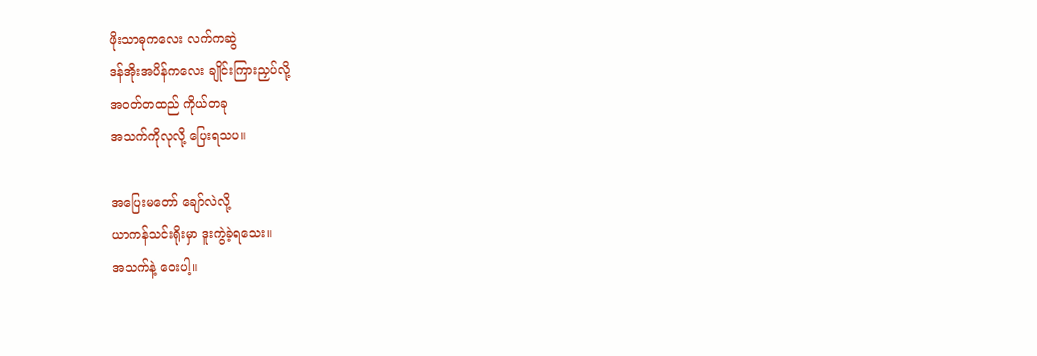ဖိုးသာဓုကလေး လက်ကဆွဲ
ဒန်အိုးအပိန်ကလေး ချိုင်းကြားညှပ်လို့
အဝတ်တထည် ကိုယ်တခု
အသက်ကိုလုလို့ ပြေးရသပ။

အပြေးမတော် ချော်လဲလို့
ယာကန်သင်းရိုးမှာ ဒူးကွဲခဲ့ရသေး။
အသက်နဲ့ ဝေးပါ့။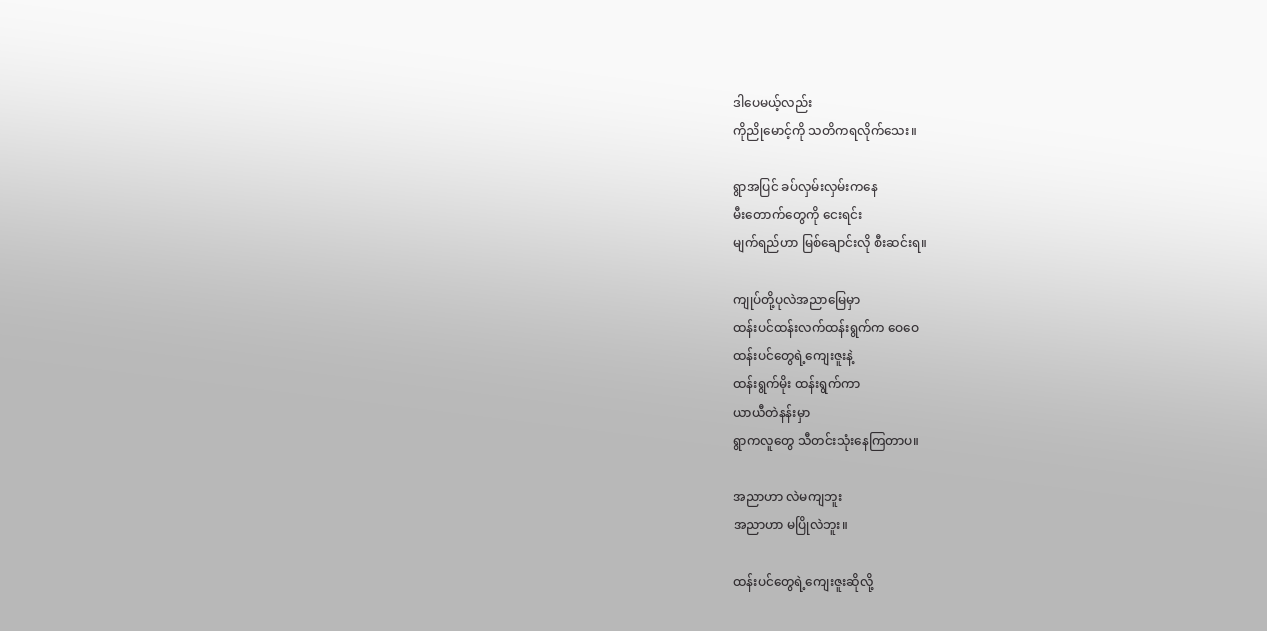ဒါပေမယ့်လည်း
ကိုညိုမောင့်ကို သတိကရလိုက်သေး။

ရွာအပြင် ခပ်လှမ်းလှမ်းကနေ
မီးတောက်တွေကို ငေးရင်း
မျက်ရည်ဟာ မြစ်ချောင်းလို စီးဆင်းရ။

ကျုပ်တို့ပုလဲအညာမြေမှာ
ထန်းပင်ထန်းလက်ထန်းရွက်က ဝေဝေ
ထန်းပင်တွေရဲ့ကျေးဇူးနဲ့
ထန်းရွက်မိုး ထန်းရွက်ကာ
ယာယီတဲနန်းမှာ
ရွာကလူတွေ သီတင်းသုံးနေကြတာပ။

အညာဟာ လဲမကျဘူး
အညာဟာ မပြိုလဲဘူး။

ထန်းပင်တွေရဲ့ကျေးဇူးဆိုလို့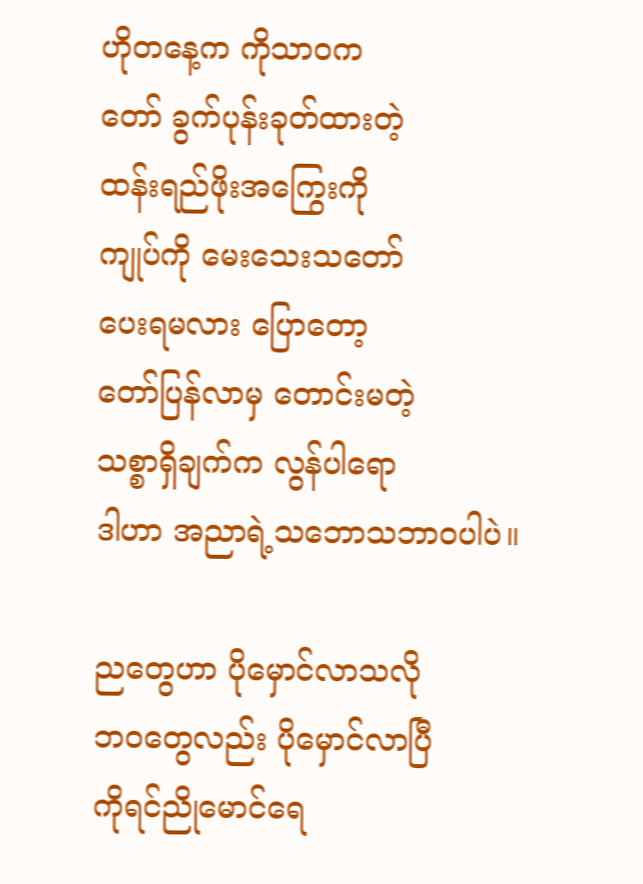ဟိုတနေ့က ကိုသာဝက
တော် ခွက်ပုန်းခုတ်ထားတဲ့
ထန်းရည်ဖိုးအကြွေးကို
ကျုပ်ကို မေးသေးသတော်
ပေးရမလား ပြောတော့
တော်ပြန်လာမှ တောင်းမတဲ့
သစ္စာရှိချက်က လွန်ပါရော
ဒါဟာ အညာရဲ့သဘောသဘာဝပါပဲ။

ညတွေဟာ ပိုမှောင်လာသလို
ဘဝတွေလည်း ပိုမှောင်လာပြီ
ကိုရင်ညိုမောင်ရေ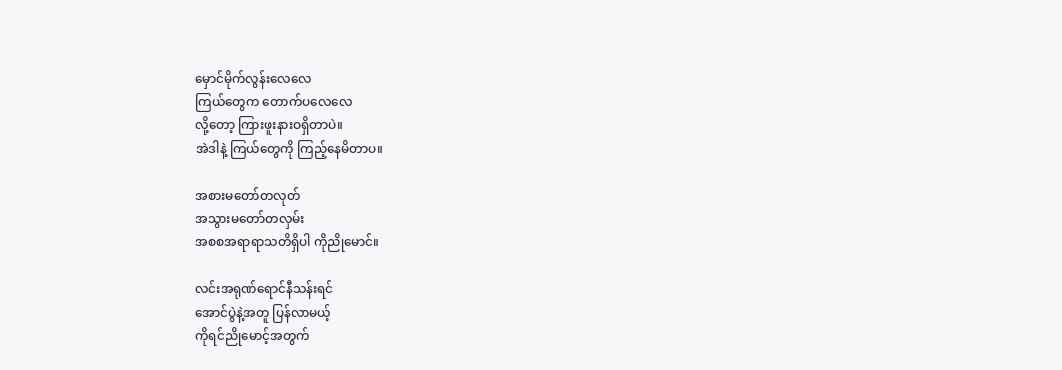မှောင်မိုက်လွန်းလေလေ
ကြယ်တွေက တောက်ပလေလေ
လို့တော့ ကြားဖူးနားဝရှိတာပဲ။
အဲဒါနဲ့ ကြယ်တွေကို ကြည့်နေမိတာပ။

အစားမတော်တလုတ်
အသွားမတော်တလှမ်း
အစစအရာရာသတိရှိပါ ကိုညိုမောင်။

လင်းအရုဏ်ရောင်နီသန်းရင်
အောင်ပွဲနဲ့အတူ ပြန်လာမယ့်
ကိုရင်ညိုမောင့်အတွက်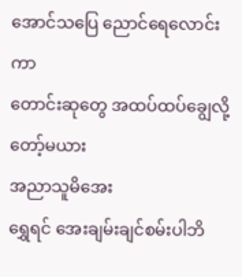အောင်သပြေ ညောင်ရေလောင်းကာ
တောင်းဆုတွေ အထပ်ထပ်‌ချွေလို့
တော့်မယား
အညာသူမိအေး
ရွှေရင် အေးချမ်းချင်စမ်းပါဘိ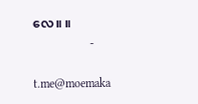လေ။ ။
                   -

t.me@moemaka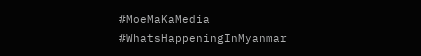#MoeMaKaMedia
#WhatsHappeningInMyanmar